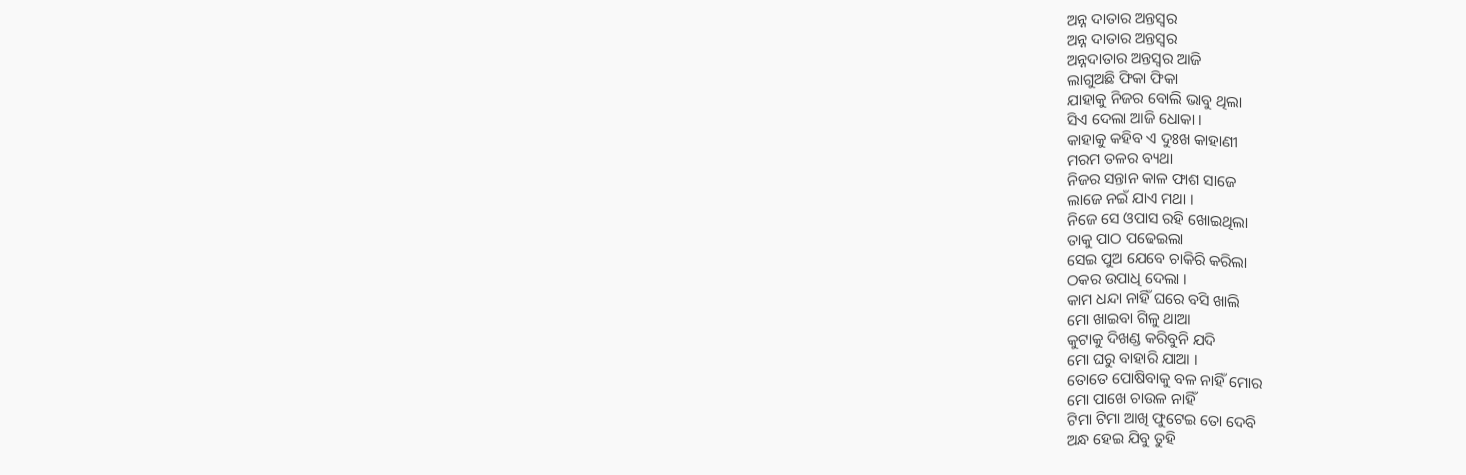ଅନ୍ନ ଦାତାର ଅନ୍ତସ୍ବର
ଅନ୍ନ ଦାତାର ଅନ୍ତସ୍ବର
ଅନ୍ନଦାତାର ଅନ୍ତସ୍ବର ଆଜି
ଲାଗୁଅଛି ଫିକା ଫିକା
ଯାହାକୁ ନିଜର ବୋଲି ଭାବୁ ଥିଲା
ସିଏ ଦେଲା ଆଜି ଧୋକା ।
କାହାକୁ କହିବ ଏ ଦୁଃଖ କାହାଣୀ
ମରମ ତଳର ବ୍ୟଥା
ନିଜର ସନ୍ତାନ କାଳ ଫାଶ ସାଜେ
ଲାଜେ ନଇଁ ଯାଏ ମଥା ।
ନିଜେ ସେ ଓପାସ ରହି ଖୋଇଥିଲା
ତାକୁ ପାଠ ପଢେଇଲା
ସେଇ ପୁଅ ଯେବେ ଚାକିରି କରିଲା
ଠକର ଉପାଧି ଦେଲା ।
କାମ ଧନ୍ଦା ନାହିଁ ଘରେ ବସି ଖାଲି
ମୋ ଖାଇବା ଗିଳୁ ଥାଆ
କୁଟାକୁ ଦିଖଣ୍ଡ କରିବୁନି ଯଦି
ମୋ ଘରୁ ବାହାରି ଯାଆ ।
ତୋତେ ପୋଷିବାକୁ ବଳ ନାହିଁ ମୋର
ମୋ ପାଖେ ଚାଉଳ ନାହିଁ
ଟିମା ଟିମା ଆଖି ଫୁଟେଇ ତୋ ଦେବି
ଅନ୍ଧ ହେଇ ଯିବୁ ତୁହି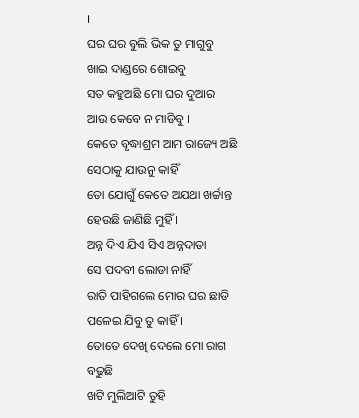।
ଘର ଘର ବୁଲି ଭିକ ତୁ ମାଗୁବୁ
ଖାଇ ଦାଣ୍ଡରେ ଶୋଇବୁ
ସତ କହୁଅଛି ମୋ ଘର ଦୁଆର
ଆଉ କେବେ ନ ମାଡିବୁ ।
କେତେ ବୃଦ୍ଧାଶ୍ରମ ଆମ ରାଜ୍ୟେ ଅଛି
ସେଠାକୁ ଯାଉନୁ କାହିଁ
ତୋ ଯୋଗୁଁ କେତେ ଅଯଥା ଖର୍ଚ୍ଚାନ୍ତ
ହେଉଛି ଜାଣିଛି ମୁହିଁ ।
ଅନ୍ନ ଦିଏ ଯିଏ ସିଏ ଅନ୍ନଦାତା
ସେ ପଦବୀ ଲୋଡା ନାହିଁ
ରାତି ପାହିଗଲେ ମୋର ଘର ଛାଡି
ପଳେଇ ଯିବୁ ତୁ କାହିଁ ।
ତୋତେ ଦେଖି ଦେଲେ ମୋ ରାଗ ବଢୁଛି
ଖଟି ମୁଲିଆଟି ତୁହି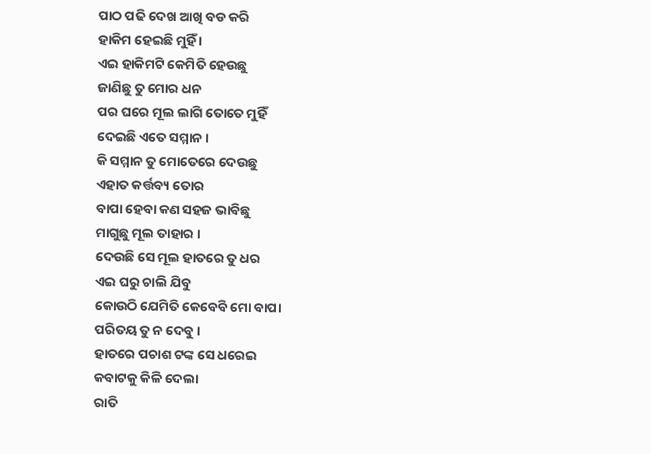ପାଠ ପଢି ଦେଖ ଆଖି ବଡ କରି
ହାକିମ ହେଇଛି ମୁହିଁ ।
ଏଇ ହାକିମଟି କେମିତି ହେଉଛୁ
ଜାଣିଛୁ ତୁ ମୋର ଧନ
ପର ଘରେ ମୂଲ ଲାଗି ତୋତେ ମୁହିଁ
ଦେଇଛି ଏତେ ସମ୍ମାନ ।
କି ସମ୍ମାନ ତୁ ମୋତେରେ ଦେଉଛୁ
ଏହାତ କର୍ତ୍ତବ୍ୟ ତୋର
ବାପା ହେବା କଣ ସହଜ ଭାବିଛୁ
ମାଗୁଛୁ ମୂଲ ତାହାର ।
ଦେଉଛି ସେ ମୂଲ ହାତରେ ତୁ ଧର
ଏଇ ଘରୁ ଚାଲି ଯିବୁ
କୋଉଠି ଯେମିତି କେବେବି ମୋ ବାପା
ପରିତୟ ତୁ ନ ଦେବୁ ।
ହାତରେ ପଚାଶ ଟଙ୍କ ସେ ଧରେଇ
କବାଟକୁ କିଳି ଦେଲା
ରାତି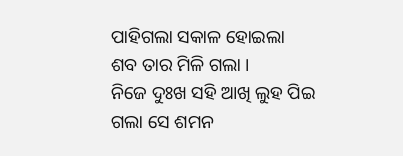ପାହିଗଲା ସକାଳ ହୋଇଲା
ଶବ ତାର ମିଳି ଗଲା ।
ନିଜେ ଦୁଃଖ ସହି ଆଖି ଲୁହ ପିଇ
ଗଲା ସେ ଶମନ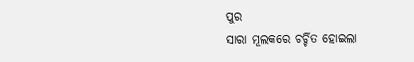ପୁର
ସାରା ମୂଲକରେ ଚର୍ଚ୍ଚିତ ହୋଇଲା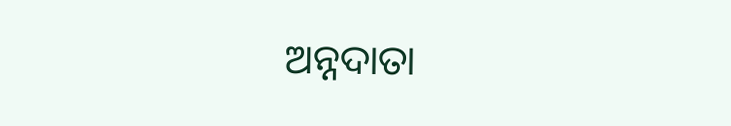ଅନ୍ନଦାତା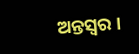ଅନ୍ତସ୍ବର ।